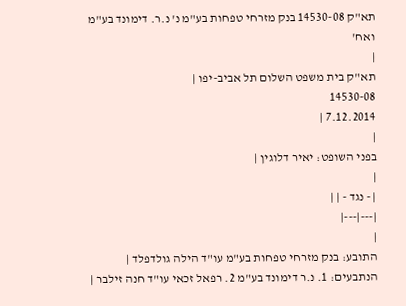תא"ק 14530-08 בנק מזרחי טפחות בע"מ נ' נ.ר. דימונד בע"מ ואח'
|
תא"ק בית משפט השלום תל אביב-יפו |
14530-08
7.12.2014 |
|
בפני השופט: יאיר דלוגין |
|
| - נגד - | |
|---|---|
|
התובע: בנק מזרחי טפחות בע"מ עו"ד הילה גולדפלד |
הנתבעים: 1. נ.ר דימונד בע"מ 2. רפאל זכאי עו"ד חנה זילבר |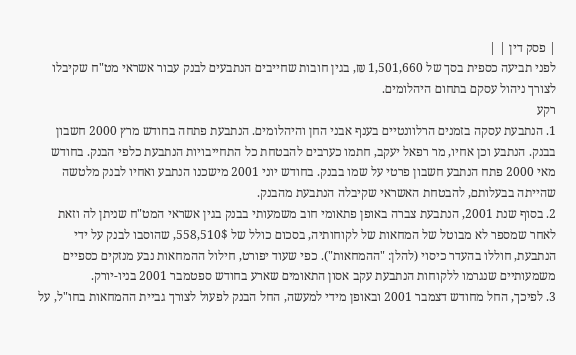| פסק דין | |
לפני תביעה כספית בסך של 1,501,660 ₪, בגין חובות שחייבים הנתבעים לבנק עבור אשראי מט"ח שקיבלו לצורך ניהול עסקם בתחום היהלומים.
רקע
1. הנתבעת עסקה בזמנים הרלוונטיים בענף אבני החן והיהלומים. הנתבעת פתחה בחודש מרץ 2000 חשבון בבנק. הנתבע וכן אחיו, מר רפאל יעקב, חתמו כערבים להבטחת כל התחייבויות הנתבעת כלפי הבנק. בחודש מאי 2000 פתח הנתבע חשבון פרטי על שמו בבנק. בחודש יוני 2001 מישכנו הנתבע ואחיו לבנק מלטשה שהייתה בבעלותם, להבטחת האשראי שקיבלה הנתבעת מהבנק.
2. בסוף שנת 2001, הנתבעת צברה באופן פתאומי חוב משמעותי בבנק בגין אשראי המט"ח שניתן לה וזאת לאחר שמספר לא מבוטל של המחאות של לקוחותיה, בסכום כולל של 558,510$, שהוסבו לבנק על ידי הנתבעת, חוללו בהעדר כיסוי (להלן: "ההמחאות"). כפי שעוד יפורט, חילול ההמחאות נבע מנזקים כספיים משמעותיים שנגרמו ללקוחות הנתבעת עקב אסון התאומים שארע בחודש ספטמבר 2001 בניו-יורק.
3. לפיכך, החל מחודש דצמבר 2001 ובאופן מידי למעשה, החל הבנק לפעול לצורך גביית ההמחאות בחו"ל, על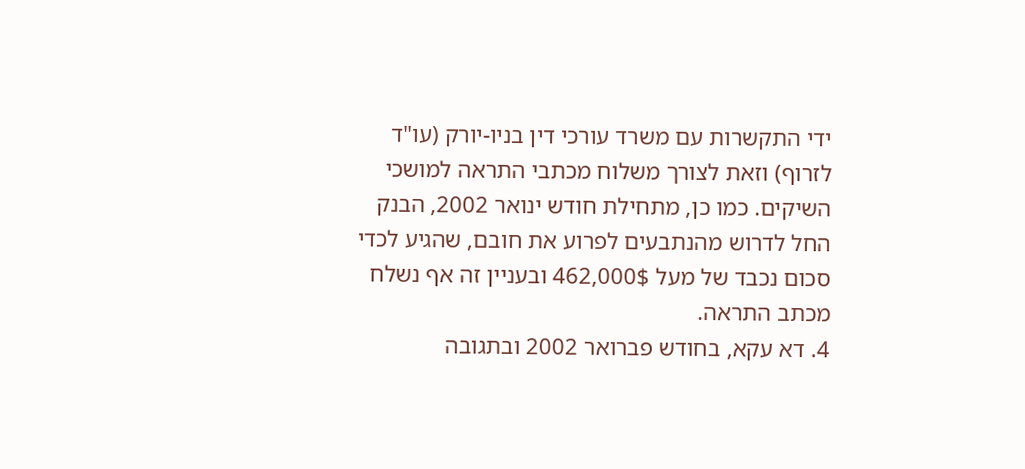ידי התקשרות עם משרד עורכי דין בניו-יורק (עו"ד לזרוף) וזאת לצורך משלוח מכתבי התראה למושכי השיקים. כמו כן, מתחילת חודש ינואר 2002, הבנק החל לדרוש מהנתבעים לפרוע את חובם, שהגיע לכדי סכום נכבד של מעל 462,000$ ובעניין זה אף נשלח מכתב התראה.
4. דא עקא, בחודש פברואר 2002 ובתגובה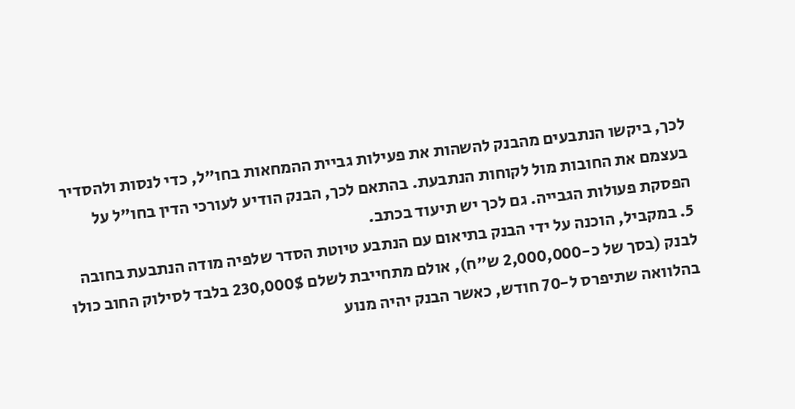לכך, ביקשו הנתבעים מהבנק להשהות את פעילות גביית ההמחאות בחו"ל, כדי לנסות ולהסדיר בעצמם את החובות מול לקוחות הנתבעת. בהתאם לכך, הבנק הודיע לעורכי הדין בחו"ל על הפסקת פעולות הגבייה. גם לכך יש תיעוד בכתב.
5. במקביל, הוכנה על ידי הבנק בתיאום עם הנתבע טיוטת הסדר שלפיה מודה הנתבעת בחובה לבנק (בסך של כ-2,000,000 ש"ח), אולם מתחייבת לשלם 230,000$ בלבד לסילוק החוב כולו בהלוואה שתיפרס ל-70 חודש, כאשר הבנק יהיה מנוע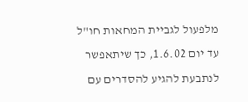מלפעול לגביית המחאות חו"ל עד יום 1.6.02, כך שיתאפשר לנתבעת להגיע להסדרים עם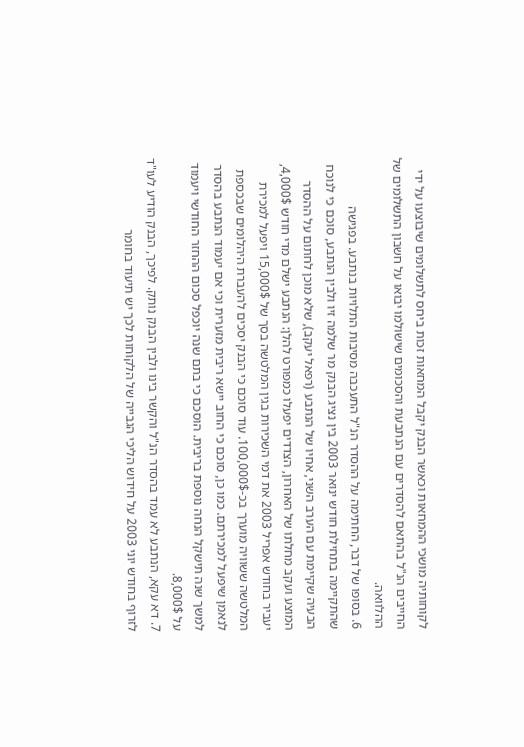לקוחותיה מושכי ההמחאות וכאשר הבנק יקבל המחאות זכות ביחס לתשלומים שיבוצעו על ידי החייבים הנ"ל בהתאם להסדרים עם הנתבעת והסכומים שישולמו יבואו על חשבון התשלומים של ההלוואה.
6. בסופו של דבר, החתימה על ההסדר הנ"ל התעכבה מסיבות התלויות בנתבע. בפגישה שהתקיימה בתחילת חודש ינואר 2003 בין נציג הבנק מר שלמה זיו ולבין הנתבע, סוכם כי לנוכח הבעיה שקיימת עם הערב השני, אחיו של הנתבע (רפאל יעקב), שלא מוכן לחתום על ההסדר המוצע ועקב מחלתו של האחרון, הצדדים יפעלו כמפורט להלן: הנתבע ישלם מדי חודש 4,000$, יעביר בחודש אפריל 2003 את דמי השכירות בגין המלטשה בסך של 15,000$ ויפעל למכירת המלטשה ששוויה מוערך בכ-100,000$. עוד סוכם כי הבנק יסכים להעברת היהלומים שבכספת לנאמן שיפעל למכירתם. כמו כן, סוכם כי החוב יישא ריבית מזערית וכי אם יעמוד הנתבע בהסדר למשך שנה תישקל הנחה נוספת בריבית. הוסכם כי בתם שנה יוכפל סכום ההחזר החודשי ויעמוד על 8,000$.
7. דא עקא, הנתבע לא עמד בהסדר הנ"ל והקשר בינו ולבין הבנק נותק. לפיכך, הבנק הודיע לעו"ד לזרוף בחודש יוני 2003 על חידוש הליכי הגבייה של הלקוחות לכך יש תיעוד בחומר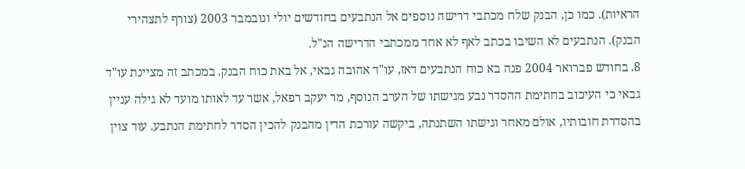הראיות). כמו כן, הבנק שלח מכתבי דרישה נוספים אל הנתבעים בחודשים יולי ונובמבר 2003 (צורף לתצהירי הבנק). הנתבעים לא השיבו בכתב לאף לא אחד ממכתבי הדרישה הנ"ל.
8. בחודש פברואר 2004 פנה בא כוח הנתבעים דאז, עו"ד אהובה גבאי, אל באת כוח הבנק. במכתב זה מציינת עו"ד גבאי כי העיכוב בחתימת ההסדר נבע מגישתו של הערב הנוסף, מר יעקב רפאל, אשר עד לאותו מועד לא גילה עניין בהסדרת חובותיו, אולם מאחר וגישתו השתנתה, ביקשה עורכת הדין מהבנק להכין הסדר לחתימת הנתבע. עוד צוין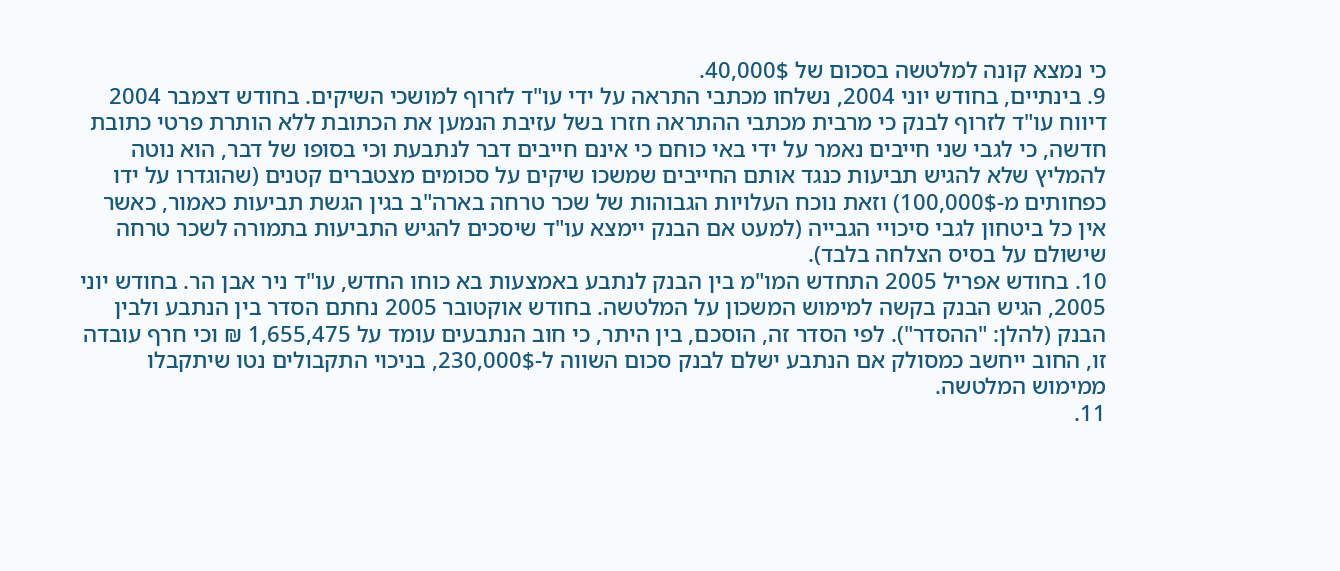כי נמצא קונה למלטשה בסכום של 40,000$.
9. בינתיים, בחודש יוני 2004, נשלחו מכתבי התראה על ידי עו"ד לזרוף למושכי השיקים. בחודש דצמבר 2004 דיווח עו"ד לזרוף לבנק כי מרבית מכתבי ההתראה חזרו בשל עזיבת הנמען את הכתובת ללא הותרת פרטי כתובת חדשה, כי לגבי שני חייבים נאמר על ידי באי כוחם כי אינם חייבים דבר לנתבעת וכי בסופו של דבר, הוא נוטה להמליץ שלא להגיש תביעות כנגד אותם החייבים שמשכו שיקים על סכומים מצטברים קטנים (שהוגדרו על ידו כפחותים מ-100,000$) וזאת נוכח העלויות הגבוהות של שכר טרחה בארה"ב בגין הגשת תביעות כאמור, כאשר אין כל ביטחון לגבי סיכויי הגבייה (למעט אם הבנק יימצא עו"ד שיסכים להגיש התביעות בתמורה לשכר טרחה שישולם על בסיס הצלחה בלבד).
10. בחודש אפריל 2005 התחדש המו"מ בין הבנק לנתבע באמצעות בא כוחו החדש, עו"ד ניר אבן הר. בחודש יוני 2005, הגיש הבנק בקשה למימוש המשכון על המלטשה. בחודש אוקטובר 2005 נחתם הסדר בין הנתבע ולבין הבנק (להלן: "ההסדר"). לפי הסדר זה, הוסכם, בין היתר, כי חוב הנתבעים עומד על 1,655,475 ₪ וכי חרף עובדה זו, החוב ייחשב כמסולק אם הנתבע ישלם לבנק סכום השווה ל-230,000$, בניכוי התקבולים נטו שיתקבלו ממימוש המלטשה.
11.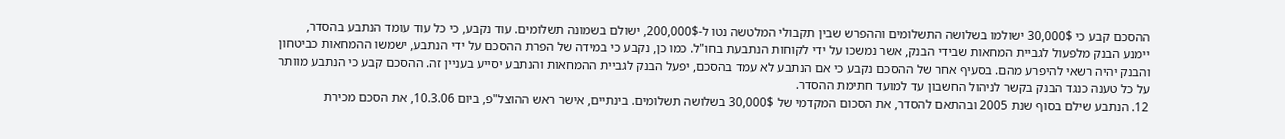ההסכם קבע כי 30,000$ ישולמו בשלושה התשלומים וההפרש שבין תקבולי המלטשה נטו ל-200,000$, ישולם בשמונה תשלומים. עוד נקבע, כי כל עוד עומד הנתבע בהסדר, יימנע הבנק מלפעול לגביית המחאות שבידי הבנק, אשר נמשכו על ידי לקוחות הנתבעת בחו"ל. כמו כן, נקבע כי במידה של הפרת ההסכם על ידי הנתבע, ישמשו ההמחאות כביטחון והבנק יהיה רשאי להיפרע מהם. בסעיף אחר של ההסכם נקבע כי אם הנתבע לא עמד בהסכם, יפעל הבנק לגביית ההמחאות והנתבע יסייע בעניין זה. ההסכם קבע כי הנתבע מוותר על כל טענה כנגד הבנק בקשר לניהול החשבון עד למועד חתימת ההסדר.
12. הנתבע שילם בסוף שנת 2005 ובהתאם להסדר, את הסכום המקדמי של 30,000$ בשלושה תשלומים. בינתיים, אישר ראש ההוצל"פ, ביום 10.3.06, את הסכם מכירת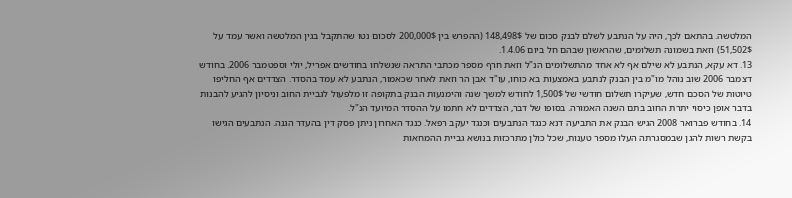המלטשה. בהתאם לכך, היה על הנתבע לשלם לבנק סכום של 148,498$ (ההפרש בין 200,000$ לסכום נטו שהתקבל בגין המלטשה ואשר עמד על 51,502$) וזאת בשמונה תשלומים, שהראשון שבהם חל ביום 1.4.06.
13. דא עקא, הנתבע לא שילם אף לא אחד מהתשלומים הנ"ל וזאת חרף מספר מכתבי התראה שנשלחו בחודשים אפריל, יולי וספטמבר 2006. בחודש דצמבר 2006 שוב נוהל מו"מ בין הבנק לנתבע באמצעות בא כוחו, עו"ד אבן הר וזאת לאחר שכאמור, הנתבע לא עמד בהסדר. הצדדים אף החליפו טיוטות של הסכם חדש, שעיקרו תשלום חודשי של 1,500$ לחודש למשך שנה והימנעות הבנק בתקופה זו מלפעול לגביית החוב וניסיון להגיע להבנות בדבר אופן כיסוי יתרת החוב בתם השנה האמורה. בסופו של דבר, הצדדים לא חתמו על ההסדר המיועד הנ"ל.
14. בחודש פברואר 2008 הגיש הבנק את התביעה דנא כנגד הנתבעים וכנגד יעקב רפאל. כנגד האחרון ניתן פסק דין בהעדר הגנה. הנתבעים הגישו בקשת רשות להגן שבמסגרתה העלו מספר טענות, שכל כולן מתרכזות בנושא גביית ההמחאות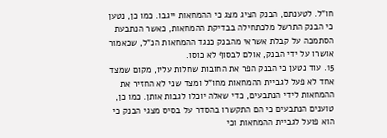חו"ל. לטענתם, הבנק הציג מצג כי ההמחאות ייגבו. כמו כן, נטען כי הבנק התרשל מלכתחילה בבדיקת ההמחאות, כאשר הנתבעת הסתמכה על קבלת אשראי מהבנק כנגד ההמחאות הנ"ל, שכאמור אושרו על ידי הבנק, אולם לבסוף לא כוסו.
15. עוד נטען כי הבנק הפר את החובות שחלות עליו, מקום שמצד אחד לא פעל לגביית ההמחאות מחו"ל ומצד שני לא החזיר את ההמחאות לידי הנתבעים, כדי שאלה יוכלו לגבות אותן. כמו כן, טוענים הנתבעים כי הם התקשרו בהסדר על בסיס מצגי הבנק כי הוא פועל לגביית ההמחאות וכי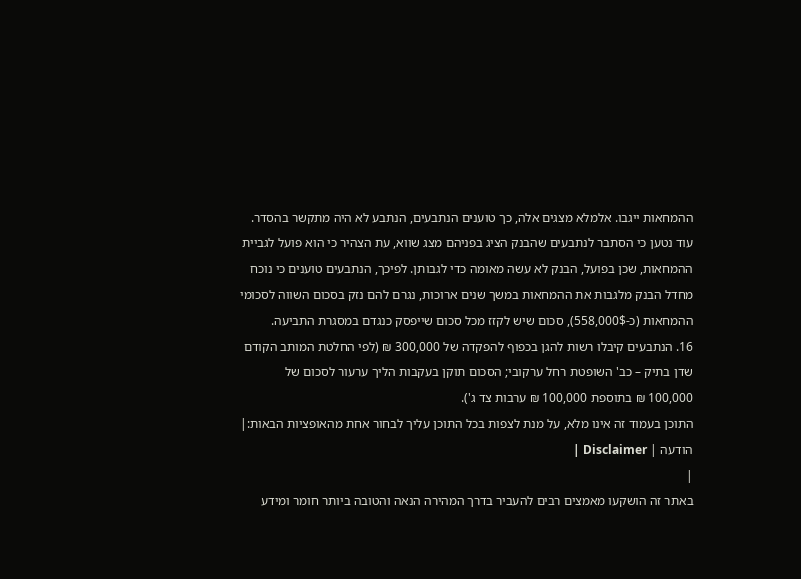ההמחאות ייגבו. אלמלא מצגים אלה, כך טוענים הנתבעים, הנתבע לא היה מתקשר בהסדר. עוד נטען כי הסתבר לנתבעים שהבנק הציג בפניהם מצג שווא, עת הצהיר כי הוא פועל לגביית ההמחאות, שכן בפועל, הבנק לא עשה מאומה כדי לגבותן. לפיכך, הנתבעים טוענים כי נוכח מחדל הבנק מלגבות את ההמחאות במשך שנים ארוכות, נגרם להם נזק בסכום השווה לסכומי ההמחאות (כ-558,000$), סכום שיש לקזז מכל סכום שייפסק כנגדם במסגרת התביעה.
16. הנתבעים קיבלו רשות להגן בכפוף להפקדה של 300,000 ₪ (לפי החלטת המותב הקודם שדן בתיק – כב' השופטת רחל ערקובי; הסכום תוקן בעקבות הליך ערעור לסכום של 100,000 ₪ בתוספת 100,000 ₪ ערבות צד ג').
התוכן בעמוד זה אינו מלא, על מנת לצפות בכל התוכן עליך לבחור אחת מהאופציות הבאות:| הודעה | Disclaimer |
|
באתר זה הושקעו מאמצים רבים להעביר בדרך המהירה הנאה והטובה ביותר חומר ומידע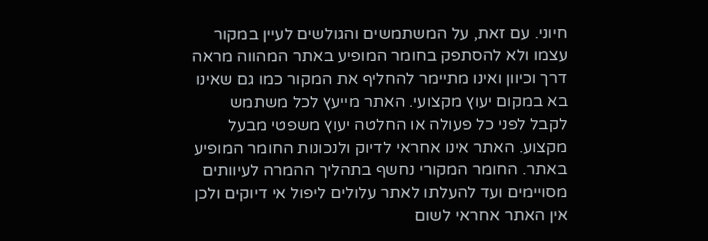חיוני. עם זאת, על המשתמשים והגולשים לעיין במקור עצמו ולא להסתפק בחומר המופיע באתר המהווה מראה דרך וכיוון ואינו מתיימר להחליף את המקור כמו גם שאינו בא במקום יעוץ מקצועי. האתר מייעץ לכל משתמש לקבל לפני כל פעולה או החלטה יעוץ משפטי מבעל מקצוע. האתר אינו אחראי לדיוק ולנכונות החומר המופיע באתר. החומר המקורי נחשף בתהליך ההמרה לעיוותים מסויימים ועד להעלתו לאתר עלולים ליפול אי דיוקים ולכן אין האתר אחראי לשום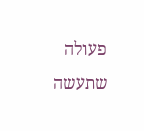פעולה שתעשה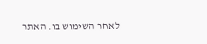לאחר השימוש בו. האתר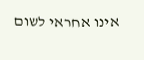אינו אחראי לשום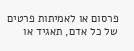פרסום או לאמיתות פרטים של כל אדם, תאגיד או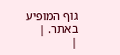גוף המופיע באתר. |
|